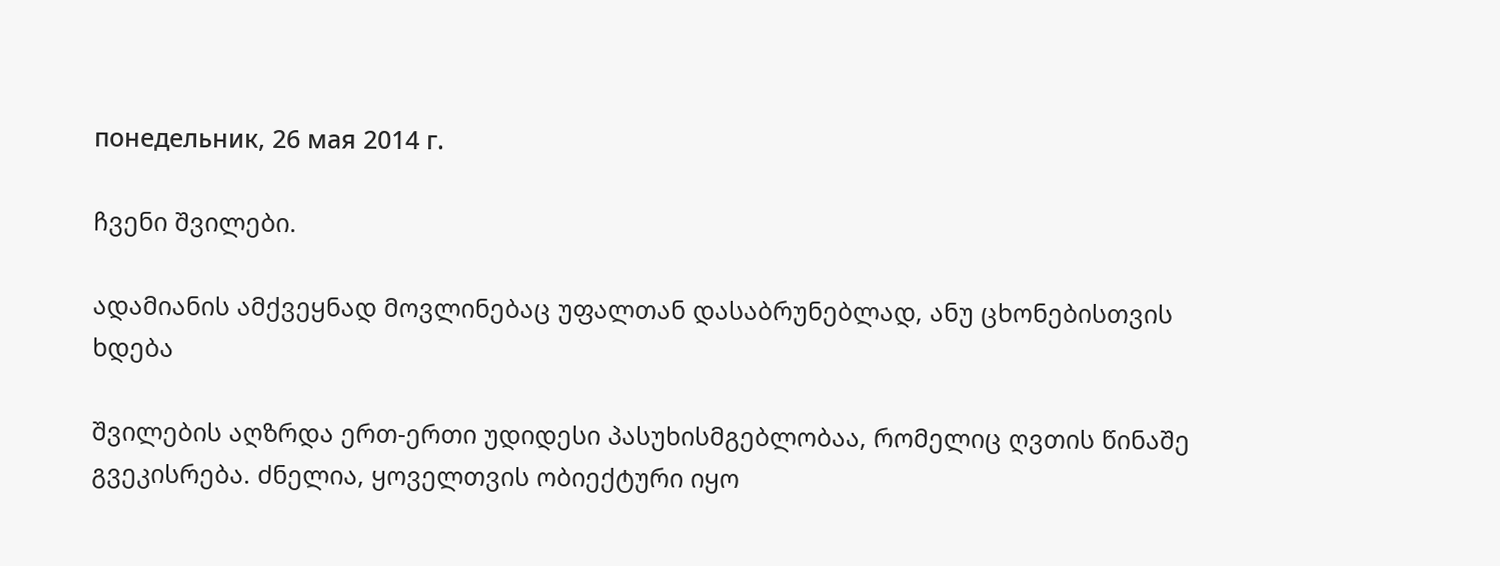понедельник, 26 мая 2014 г.

ჩვენი შვილები.

ადამიანის ამქვეყნად მოვლინებაც უფალთან დასაბრუნებლად, ანუ ცხონებისთვის ხდება

შვილების აღზრდა ერთ-ერთი უდიდესი პასუხისმგებლობაა, რომელიც ღვთის წინაშე გვეკისრება. ძნელია, ყოველთვის ობიექტური იყო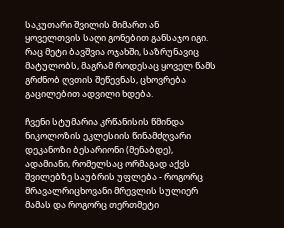საკუთარი შვილის მიმართ ან ყოველთვის საღი გონებით განსაჯო იგი. რაც მეტი ბავშვია ოჯახში, საზრუნავიც მატულობს, მაგრამ როდესაც ყოველ წამს გრძნობ ღვთის შეწევნას, ცხოვრება გაცილებით ადვილი ხდება.

ჩვენი სტუმარია კრწანისის წმინდა ნიკოლოზის ეკლესიის წინამძღვარი დეკანოზი ბესარიონი (მენაბდე), ადამიანი, რომელსაც ორმაგად აქვს შვილებზე საუბრის უფლება - როგორც მრავალრიცხოვანი მრევლის სულიერ მამას და როგორც თერთმეტი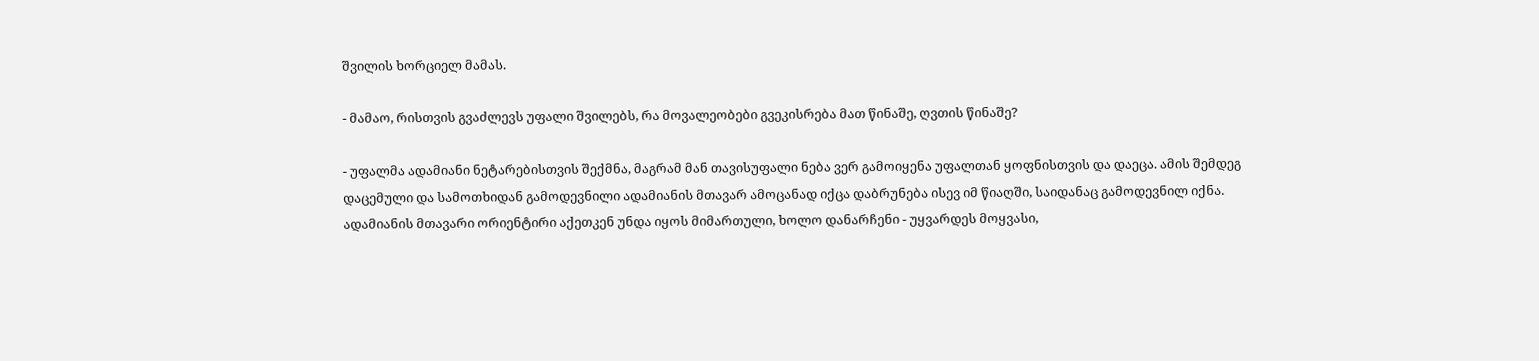შვილის ხორციელ მამას.

- მამაო, რისთვის გვაძლევს უფალი შვილებს, რა მოვალეობები გვეკისრება მათ წინაშე, ღვთის წინაშე?

- უფალმა ადამიანი ნეტარებისთვის შექმნა, მაგრამ მან თავისუფალი ნება ვერ გამოიყენა უფალთან ყოფნისთვის და დაეცა. ამის შემდეგ დაცემული და სამოთხიდან გამოდევნილი ადამიანის მთავარ ამოცანად იქცა დაბრუნება ისევ იმ წიაღში, საიდანაც გამოდევნილ იქნა. ადამიანის მთავარი ორიენტირი აქეთკენ უნდა იყოს მიმართული, ხოლო დანარჩენი - უყვარდეს მოყვასი,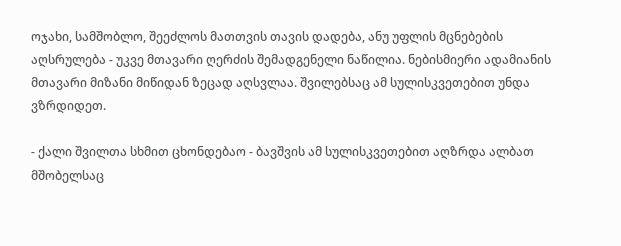ოჯახი, სამშობლო, შეეძლოს მათთვის თავის დადება, ანუ უფლის მცნებების აღსრულება - უკვე მთავარი ღერძის შემადგენელი ნაწილია. ნებისმიერი ადამიანის მთავარი მიზანი მიწიდან ზეცად აღსვლაა. შვილებსაც ამ სულისკვეთებით უნდა ვზრდიდეთ.

- ქალი შვილთა სხმით ცხონდებაო - ბავშვის ამ სულისკვეთებით აღზრდა ალბათ მშობელსაც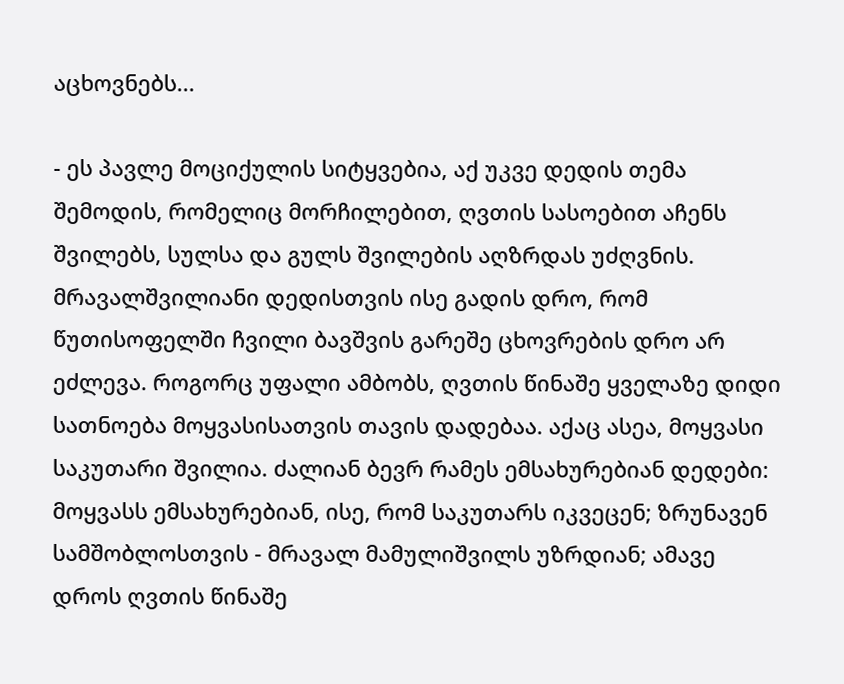აცხოვნებს...

- ეს პავლე მოციქულის სიტყვებია, აქ უკვე დედის თემა შემოდის, რომელიც მორჩილებით, ღვთის სასოებით აჩენს შვილებს, სულსა და გულს შვილების აღზრდას უძღვნის. მრავალშვილიანი დედისთვის ისე გადის დრო, რომ წუთისოფელში ჩვილი ბავშვის გარეშე ცხოვრების დრო არ ეძლევა. როგორც უფალი ამბობს, ღვთის წინაშე ყველაზე დიდი სათნოება მოყვასისათვის თავის დადებაა. აქაც ასეა, მოყვასი საკუთარი შვილია. ძალიან ბევრ რამეს ემსახურებიან დედები: მოყვასს ემსახურებიან, ისე, რომ საკუთარს იკვეცენ; ზრუნავენ სამშობლოსთვის - მრავალ მამულიშვილს უზრდიან; ამავე დროს ღვთის წინაშე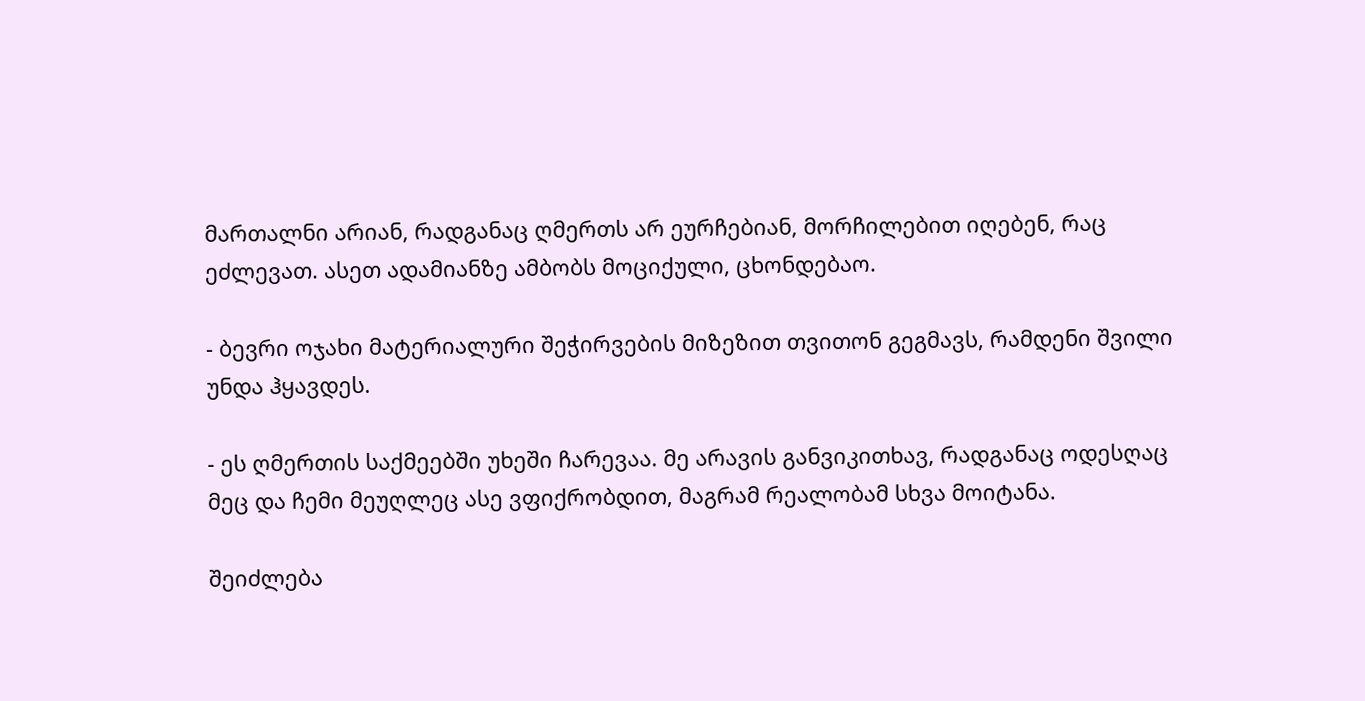მართალნი არიან, რადგანაც ღმერთს არ ეურჩებიან, მორჩილებით იღებენ, რაც ეძლევათ. ასეთ ადამიანზე ამბობს მოციქული, ცხონდებაო.

- ბევრი ოჯახი მატერიალური შეჭირვების მიზეზით თვითონ გეგმავს, რამდენი შვილი უნდა ჰყავდეს.

- ეს ღმერთის საქმეებში უხეში ჩარევაა. მე არავის განვიკითხავ, რადგანაც ოდესღაც მეც და ჩემი მეუღლეც ასე ვფიქრობდით, მაგრამ რეალობამ სხვა მოიტანა.

შეიძლება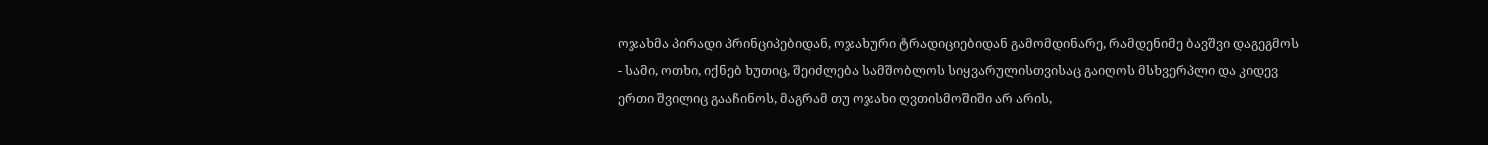ოჯახმა პირადი პრინციპებიდან, ოჯახური ტრადიციებიდან გამომდინარე, რამდენიმე ბავშვი დაგეგმოს - სამი, ოთხი, იქნებ ხუთიც, შეიძლება სამშობლოს სიყვარულისთვისაც გაიღოს მსხვერპლი და კიდევ ერთი შვილიც გააჩინოს, მაგრამ თუ ოჯახი ღვთისმოშიში არ არის,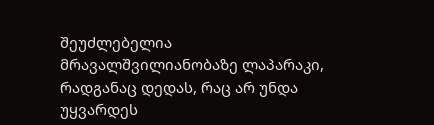შეუძლებელია მრავალშვილიანობაზე ლაპარაკი, რადგანაც დედას, რაც არ უნდა უყვარდეს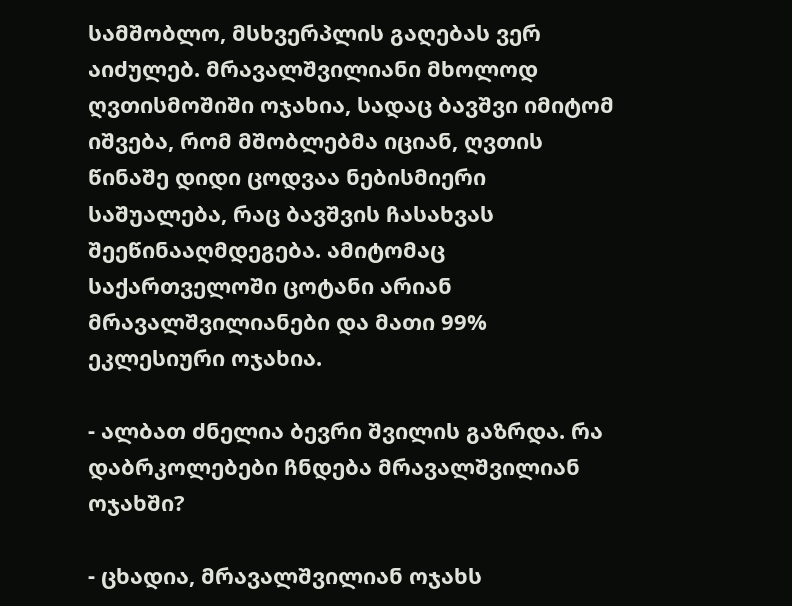სამშობლო, მსხვერპლის გაღებას ვერ აიძულებ. მრავალშვილიანი მხოლოდ ღვთისმოშიში ოჯახია, სადაც ბავშვი იმიტომ იშვება, რომ მშობლებმა იციან, ღვთის წინაშე დიდი ცოდვაა ნებისმიერი საშუალება, რაც ბავშვის ჩასახვას შეეწინააღმდეგება. ამიტომაც საქართველოში ცოტანი არიან მრავალშვილიანები და მათი 99% ეკლესიური ოჯახია.

- ალბათ ძნელია ბევრი შვილის გაზრდა. რა დაბრკოლებები ჩნდება მრავალშვილიან ოჯახში?

- ცხადია, მრავალშვილიან ოჯახს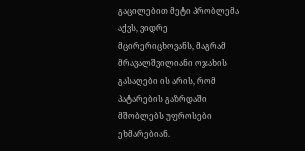გაცილებით მეტი პრობლემა აქვს, ვიდრე მცირერიცხოვანს, მაგრამ მრავალშვილიანი ოჯახის გასაღები ის არის, რომ პატარების გაზრდაში მშობლებს უფროსები ეხმარებიან.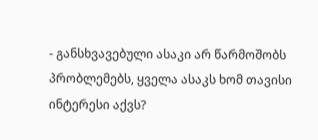- განსხვავებული ასაკი არ წარმოშობს პრობლემებს, ყველა ასაკს ხომ თავისი ინტერესი აქვს?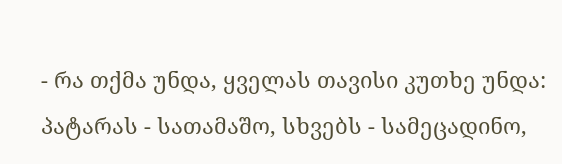- რა თქმა უნდა, ყველას თავისი კუთხე უნდა: პატარას - სათამაშო, სხვებს - სამეცადინო,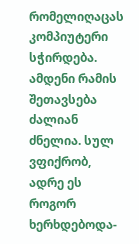რომელიღაცას კომპიუტერი სჭირდება. ამდენი რამის შეთავსება ძალიან ძნელია. სულ ვფიქრობ, ადრე ეს როგორ ხერხდებოდა-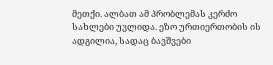მეთქი. ალბათ ამ პრობლემას კერძო სახლები უვლიდა. ეზო ურთიერთობის ის ადგილია, სადაც ბავშვები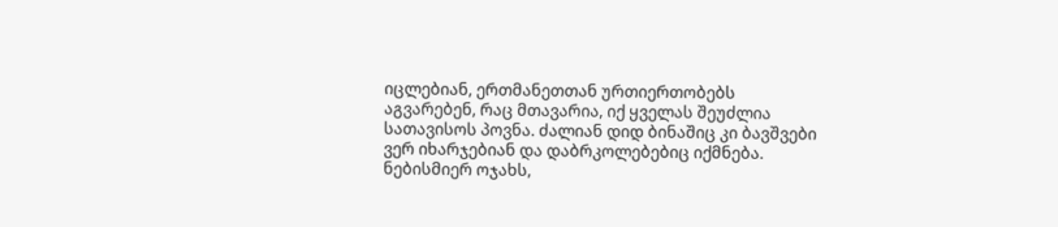იცლებიან, ერთმანეთთან ურთიერთობებს აგვარებენ, რაც მთავარია, იქ ყველას შეუძლია სათავისოს პოვნა. ძალიან დიდ ბინაშიც კი ბავშვები ვერ იხარჯებიან და დაბრკოლებებიც იქმნება. ნებისმიერ ოჯახს,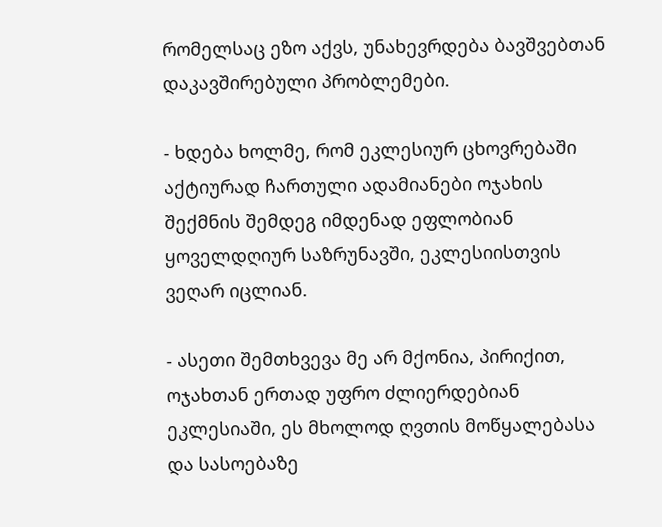რომელსაც ეზო აქვს, უნახევრდება ბავშვებთან დაკავშირებული პრობლემები.

- ხდება ხოლმე, რომ ეკლესიურ ცხოვრებაში აქტიურად ჩართული ადამიანები ოჯახის შექმნის შემდეგ იმდენად ეფლობიან ყოველდღიურ საზრუნავში, ეკლესიისთვის ვეღარ იცლიან.

- ასეთი შემთხვევა მე არ მქონია, პირიქით, ოჯახთან ერთად უფრო ძლიერდებიან ეკლესიაში, ეს მხოლოდ ღვთის მოწყალებასა და სასოებაზე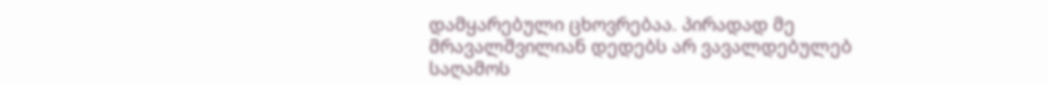დამყარებული ცხოვრებაა. პირადად მე მრავალშვილიან დედებს არ ვავალდებულებ საღამოს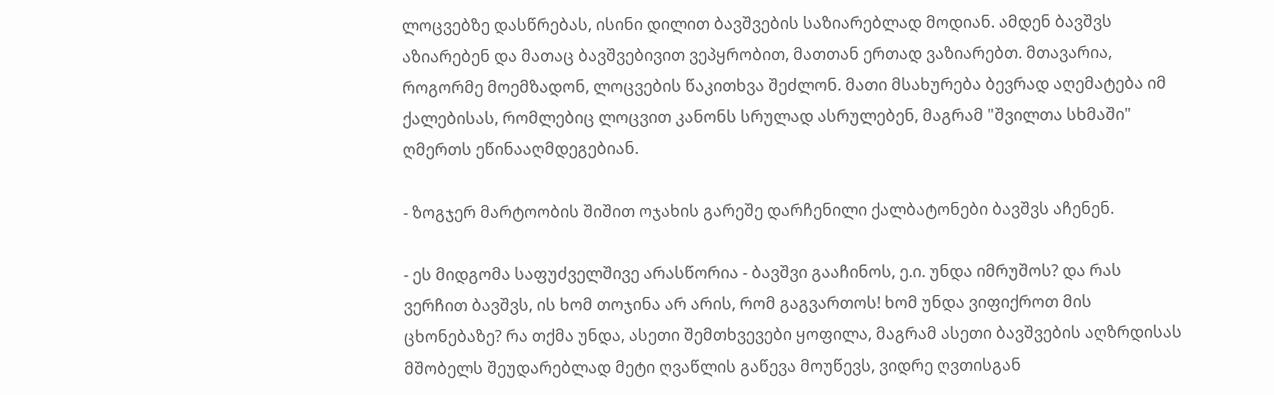ლოცვებზე დასწრებას, ისინი დილით ბავშვების საზიარებლად მოდიან. ამდენ ბავშვს აზიარებენ და მათაც ბავშვებივით ვეპყრობით, მათთან ერთად ვაზიარებთ. მთავარია, როგორმე მოემზადონ, ლოცვების წაკითხვა შეძლონ. მათი მსახურება ბევრად აღემატება იმ ქალებისას, რომლებიც ლოცვით კანონს სრულად ასრულებენ, მაგრამ "შვილთა სხმაში" ღმერთს ეწინააღმდეგებიან.

- ზოგჯერ მარტოობის შიშით ოჯახის გარეშე დარჩენილი ქალბატონები ბავშვს აჩენენ.

- ეს მიდგომა საფუძველშივე არასწორია - ბავშვი გააჩინოს, ე.ი. უნდა იმრუშოს? და რას ვერჩით ბავშვს, ის ხომ თოჯინა არ არის, რომ გაგვართოს! ხომ უნდა ვიფიქროთ მის ცხონებაზე? რა თქმა უნდა, ასეთი შემთხვევები ყოფილა, მაგრამ ასეთი ბავშვების აღზრდისას მშობელს შეუდარებლად მეტი ღვაწლის გაწევა მოუწევს, ვიდრე ღვთისგან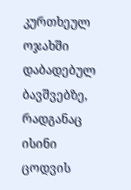კურთხეულ ოჯახში დაბადებულ ბავშვებზე, რადგანაც ისინი ცოდვის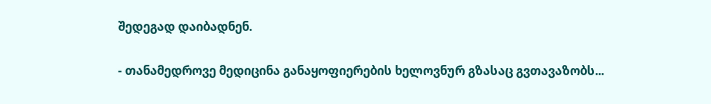შედეგად დაიბადნენ.

- თანამედროვე მედიცინა განაყოფიერების ხელოვნურ გზასაც გვთავაზობს...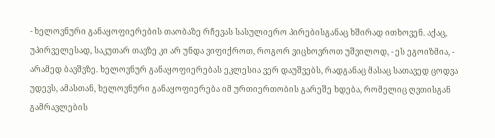- ხელოვნური განაყოფიერების თაობაზე რჩევას სასულიერო პირებისგანაც ხშირად ითხოვენ. აქაც, უპირველესად, საკუთარ თავზე კი არ უნდა ვიფიქროთ, როგორ ვიცხოვროთ უშვილოდ, - ეს ეგოიზმია, - არამედ ბავშვზე. ხელოვნურ განაყოფიერებას ეკლესია ვერ დაუშვებს, რადგანაც მასაც სათავედ ცოდვა უდევს, ამასთან, ხელოვნური განაყოფიერება იმ ურთიერთობის გარეშე ხდება, რომელიც ღვთისგან გამრავლების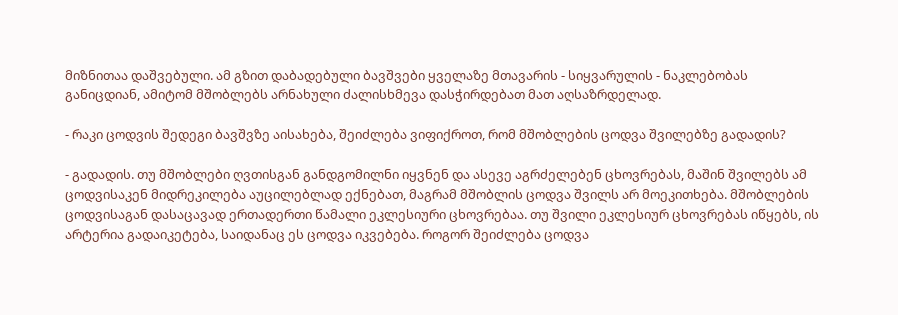მიზნითაა დაშვებული. ამ გზით დაბადებული ბავშვები ყველაზე მთავარის - სიყვარულის - ნაკლებობას განიცდიან, ამიტომ მშობლებს არნახული ძალისხმევა დასჭირდებათ მათ აღსაზრდელად.

- რაკი ცოდვის შედეგი ბავშვზე აისახება, შეიძლება ვიფიქროთ, რომ მშობლების ცოდვა შვილებზე გადადის?

- გადადის. თუ მშობლები ღვთისგან განდგომილნი იყვნენ და ასევე აგრძელებენ ცხოვრებას, მაშინ შვილებს ამ ცოდვისაკენ მიდრეკილება აუცილებლად ექნებათ, მაგრამ მშობლის ცოდვა შვილს არ მოეკითხება. მშობლების ცოდვისაგან დასაცავად ერთადერთი წამალი ეკლესიური ცხოვრებაა. თუ შვილი ეკლესიურ ცხოვრებას იწყებს, ის არტერია გადაიკეტება, საიდანაც ეს ცოდვა იკვებება. როგორ შეიძლება ცოდვა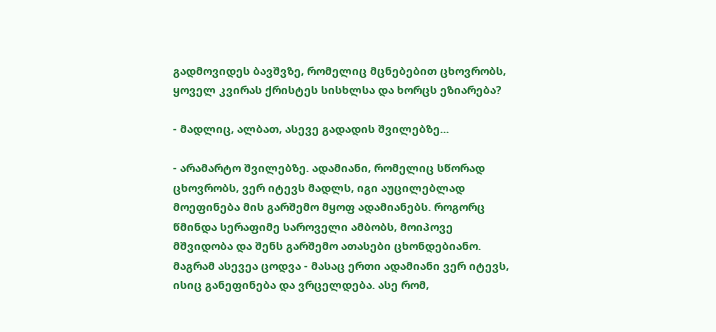გადმოვიდეს ბავშვზე, რომელიც მცნებებით ცხოვრობს, ყოველ კვირას ქრისტეს სისხლსა და ხორცს ეზიარება?

- მადლიც, ალბათ, ასევე გადადის შვილებზე...

- არამარტო შვილებზე. ადამიანი, რომელიც სწორად ცხოვრობს, ვერ იტევს მადლს, იგი აუცილებლად მოეფინება მის გარშემო მყოფ ადამიანებს. როგორც წმინდა სერაფიმე საროველი ამბობს, მოიპოვე მშვიდობა და შენს გარშემო ათასები ცხონდებიანო. მაგრამ ასევეა ცოდვა - მასაც ერთი ადამიანი ვერ იტევს, ისიც განეფინება და ვრცელდება. ასე რომ,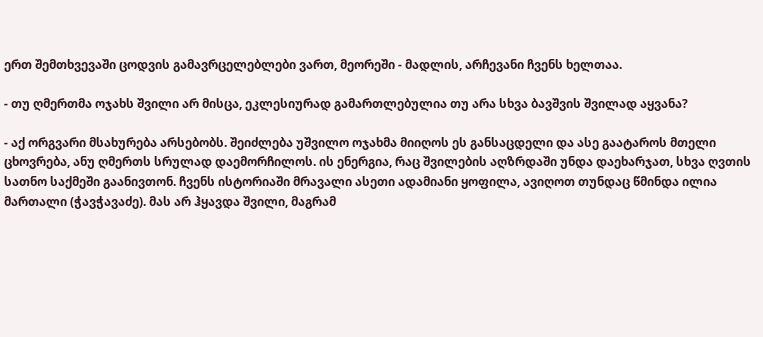ერთ შემთხვევაში ცოდვის გამავრცელებლები ვართ, მეორეში - მადლის, არჩევანი ჩვენს ხელთაა.

- თუ ღმერთმა ოჯახს შვილი არ მისცა, ეკლესიურად გამართლებულია თუ არა სხვა ბავშვის შვილად აყვანა?

- აქ ორგვარი მსახურება არსებობს. შეიძლება უშვილო ოჯახმა მიიღოს ეს განსაცდელი და ასე გაატაროს მთელი ცხოვრება, ანუ ღმერთს სრულად დაემორჩილოს. ის ენერგია, რაც შვილების აღზრდაში უნდა დაეხარჯათ, სხვა ღვთის სათნო საქმეში გაანივთონ. ჩვენს ისტორიაში მრავალი ასეთი ადამიანი ყოფილა, ავიღოთ თუნდაც წმინდა ილია მართალი (ჭავჭავაძე). მას არ ჰყავდა შვილი, მაგრამ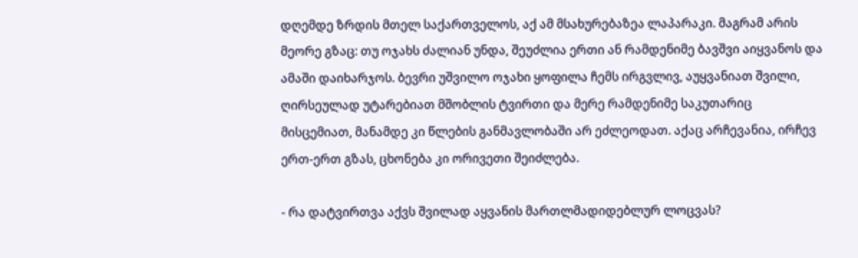დღემდე ზრდის მთელ საქართველოს, აქ ამ მსახურებაზეა ლაპარაკი. მაგრამ არის მეორე გზაც: თუ ოჯახს ძალიან უნდა, შეუძლია ერთი ან რამდენიმე ბავშვი აიყვანოს და ამაში დაიხარჯოს. ბევრი უშვილო ოჯახი ყოფილა ჩემს ირგვლივ, აუყვანიათ შვილი, ღირსეულად უტარებიათ მშობლის ტვირთი და მერე რამდენიმე საკუთარიც მისცემიათ, მანამდე კი წლების განმავლობაში არ ეძლეოდათ. აქაც არჩევანია, ირჩევ ერთ-ერთ გზას, ცხონება კი ორივეთი შეიძლება.

- რა დატვირთვა აქვს შვილად აყვანის მართლმადიდებლურ ლოცვას?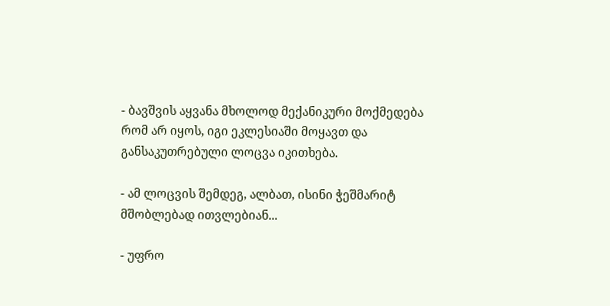- ბავშვის აყვანა მხოლოდ მექანიკური მოქმედება რომ არ იყოს, იგი ეკლესიაში მოყავთ და განსაკუთრებული ლოცვა იკითხება.

- ამ ლოცვის შემდეგ, ალბათ, ისინი ჭეშმარიტ მშობლებად ითვლებიან...

- უფრო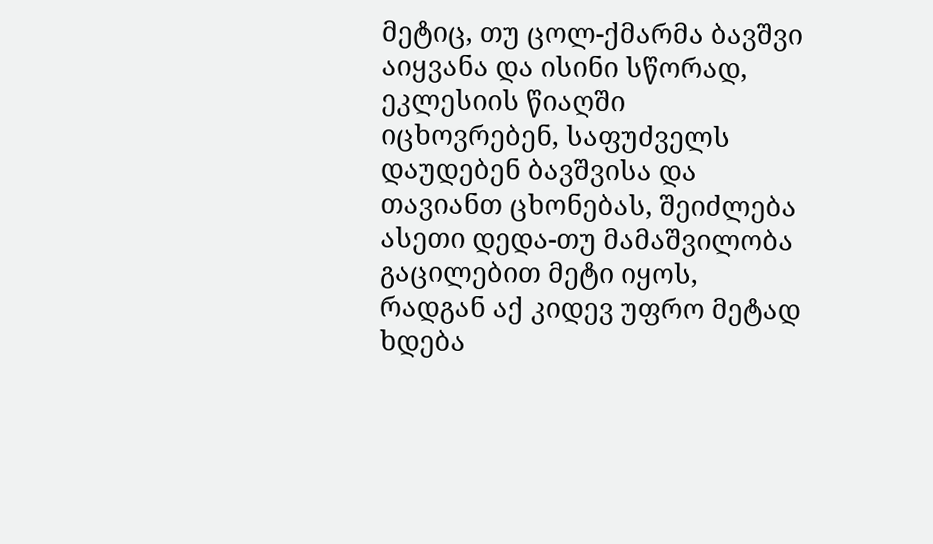მეტიც, თუ ცოლ-ქმარმა ბავშვი აიყვანა და ისინი სწორად, ეკლესიის წიაღში იცხოვრებენ, საფუძველს დაუდებენ ბავშვისა და თავიანთ ცხონებას, შეიძლება ასეთი დედა-თუ მამაშვილობა გაცილებით მეტი იყოს, რადგან აქ კიდევ უფრო მეტად ხდება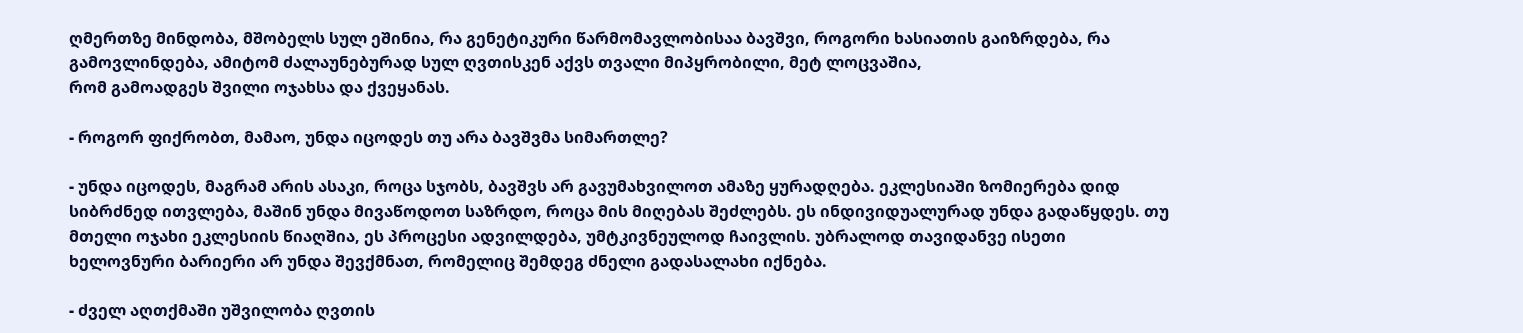ღმერთზე მინდობა, მშობელს სულ ეშინია, რა გენეტიკური წარმომავლობისაა ბავშვი, როგორი ხასიათის გაიზრდება, რა გამოვლინდება, ამიტომ ძალაუნებურად სულ ღვთისკენ აქვს თვალი მიპყრობილი, მეტ ლოცვაშია,
რომ გამოადგეს შვილი ოჯახსა და ქვეყანას.

- როგორ ფიქრობთ, მამაო, უნდა იცოდეს თუ არა ბავშვმა სიმართლე?

- უნდა იცოდეს, მაგრამ არის ასაკი, როცა სჯობს, ბავშვს არ გავუმახვილოთ ამაზე ყურადღება. ეკლესიაში ზომიერება დიდ სიბრძნედ ითვლება, მაშინ უნდა მივაწოდოთ საზრდო, როცა მის მიღებას შეძლებს. ეს ინდივიდუალურად უნდა გადაწყდეს. თუ მთელი ოჯახი ეკლესიის წიაღშია, ეს პროცესი ადვილდება, უმტკივნეულოდ ჩაივლის. უბრალოდ თავიდანვე ისეთი ხელოვნური ბარიერი არ უნდა შევქმნათ, რომელიც შემდეგ ძნელი გადასალახი იქნება.

- ძველ აღთქმაში უშვილობა ღვთის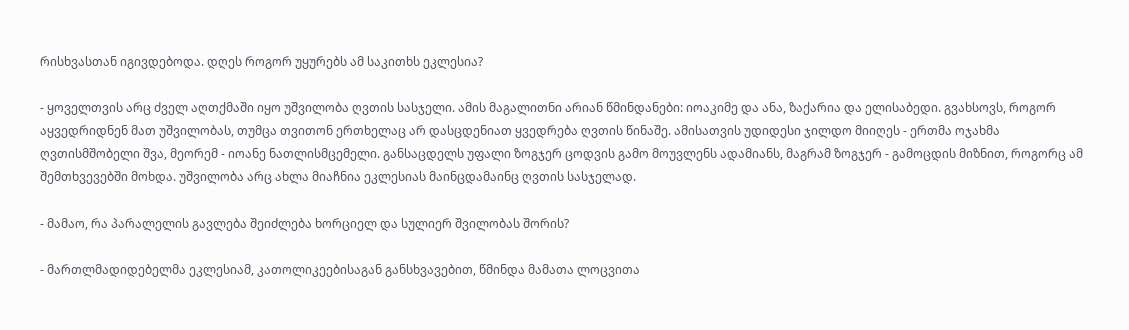რისხვასთან იგივდებოდა. დღეს როგორ უყურებს ამ საკითხს ეკლესია?

- ყოველთვის არც ძველ აღთქმაში იყო უშვილობა ღვთის სასჯელი. ამის მაგალითნი არიან წმინდანები: იოაკიმე და ანა, ზაქარია და ელისაბედი. გვახსოვს, როგორ აყვედრიდნენ მათ უშვილობას, თუმცა თვითონ ერთხელაც არ დასცდენიათ ყვედრება ღვთის წინაშე. ამისათვის უდიდესი ჯილდო მიიღეს - ერთმა ოჯახმა ღვთისმშობელი შვა, მეორემ - იოანე ნათლისმცემელი. განსაცდელს უფალი ზოგჯერ ცოდვის გამო მოუვლენს ადამიანს, მაგრამ ზოგჯერ - გამოცდის მიზნით, როგორც ამ შემთხვევებში მოხდა. უშვილობა არც ახლა მიაჩნია ეკლესიას მაინცდამაინც ღვთის სასჯელად.

- მამაო, რა პარალელის გავლება შეიძლება ხორციელ და სულიერ შვილობას შორის?

- მართლმადიდებელმა ეკლესიამ, კათოლიკეებისაგან განსხვავებით, წმინდა მამათა ლოცვითა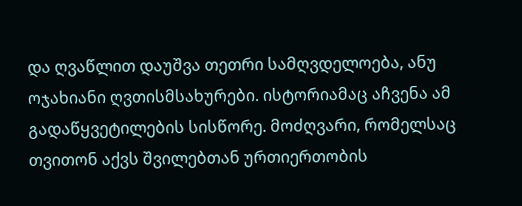და ღვაწლით დაუშვა თეთრი სამღვდელოება, ანუ ოჯახიანი ღვთისმსახურები. ისტორიამაც აჩვენა ამ გადაწყვეტილების სისწორე. მოძღვარი, რომელსაც თვითონ აქვს შვილებთან ურთიერთობის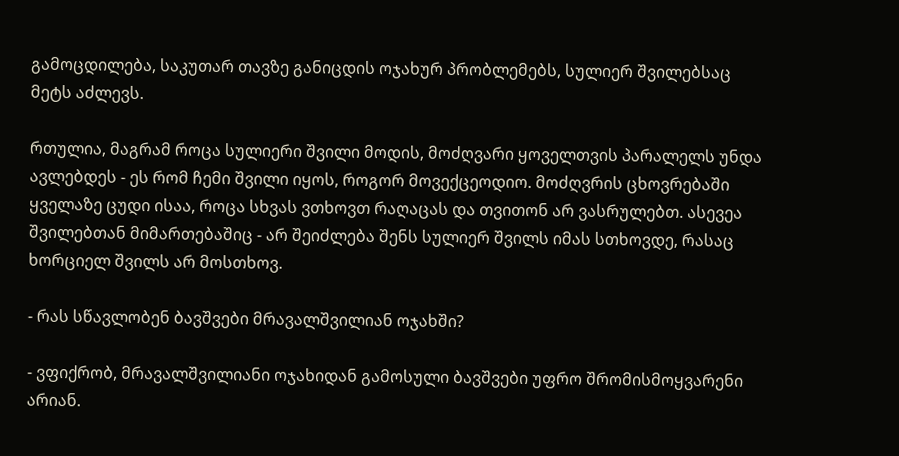გამოცდილება, საკუთარ თავზე განიცდის ოჯახურ პრობლემებს, სულიერ შვილებსაც მეტს აძლევს.

რთულია, მაგრამ როცა სულიერი შვილი მოდის, მოძღვარი ყოველთვის პარალელს უნდა ავლებდეს - ეს რომ ჩემი შვილი იყოს, როგორ მოვექცეოდიო. მოძღვრის ცხოვრებაში ყველაზე ცუდი ისაა, როცა სხვას ვთხოვთ რაღაცას და თვითონ არ ვასრულებთ. ასევეა შვილებთან მიმართებაშიც - არ შეიძლება შენს სულიერ შვილს იმას სთხოვდე, რასაც ხორციელ შვილს არ მოსთხოვ.

- რას სწავლობენ ბავშვები მრავალშვილიან ოჯახში?

- ვფიქრობ, მრავალშვილიანი ოჯახიდან გამოსული ბავშვები უფრო შრომისმოყვარენი არიან.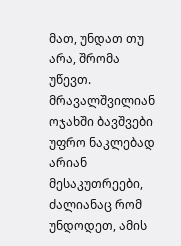მათ, უნდათ თუ არა, შრომა უწევთ. მრავალშვილიან ოჯახში ბავშვები უფრო ნაკლებად არიან მესაკუთრეები, ძალიანაც რომ უნდოდეთ, ამის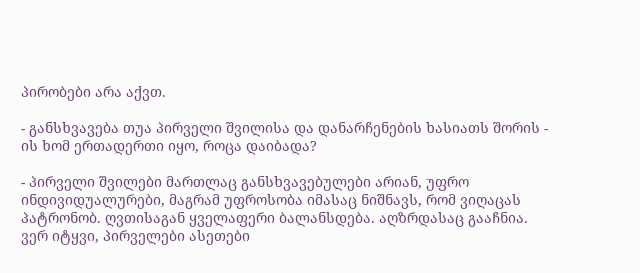პირობები არა აქვთ.

- განსხვავება თუა პირველი შვილისა და დანარჩენების ხასიათს შორის - ის ხომ ერთადერთი იყო, როცა დაიბადა?

- პირველი შვილები მართლაც განსხვავებულები არიან, უფრო ინდივიდუალურები, მაგრამ უფროსობა იმასაც ნიშნავს, რომ ვიღაცას პატრონობ. ღვთისაგან ყველაფერი ბალანსდება. აღზრდასაც გააჩნია. ვერ იტყვი, პირველები ასეთები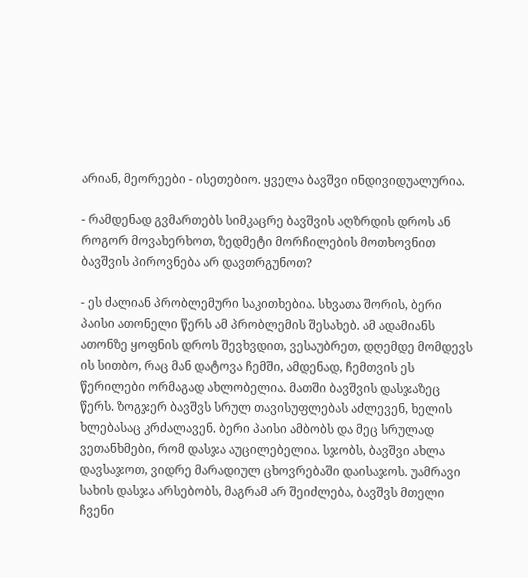არიან, მეორეები - ისეთებიო. ყველა ბავშვი ინდივიდუალურია.

- რამდენად გვმართებს სიმკაცრე ბავშვის აღზრდის დროს ან როგორ მოვახერხოთ, ზედმეტი მორჩილების მოთხოვნით ბავშვის პიროვნება არ დავთრგუნოთ?

- ეს ძალიან პრობლემური საკითხებია. სხვათა შორის, ბერი პაისი ათონელი წერს ამ პრობლემის შესახებ. ამ ადამიანს ათონზე ყოფნის დროს შევხვდით, ვესაუბრეთ, დღემდე მომდევს ის სითბო, რაც მან დატოვა ჩემში, ამდენად, ჩემთვის ეს წერილები ორმაგად ახლობელია. მათში ბავშვის დასჯაზეც წერს. ზოგჯერ ბავშვს სრულ თავისუფლებას აძლევენ, ხელის ხლებასაც კრძალავენ. ბერი პაისი ამბობს და მეც სრულად ვეთანხმები, რომ დასჯა აუცილებელია. სჯობს, ბავშვი ახლა დავსაჯოთ, ვიდრე მარადიულ ცხოვრებაში დაისაჯოს. უამრავი სახის დასჯა არსებობს, მაგრამ არ შეიძლება, ბავშვს მთელი ჩვენი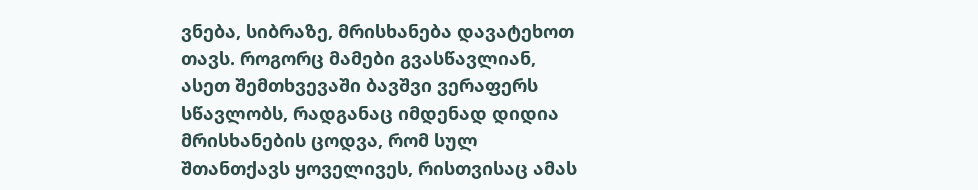ვნება, სიბრაზე, მრისხანება დავატეხოთ თავს. როგორც მამები გვასწავლიან, ასეთ შემთხვევაში ბავშვი ვერაფერს სწავლობს, რადგანაც იმდენად დიდია მრისხანების ცოდვა, რომ სულ შთანთქავს ყოველივეს, რისთვისაც ამას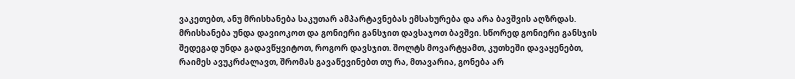ვაკეთებთ, ანუ მრისხანება საკუთარ ამპარტავნებას ემსახურება და არა ბავშვის აღზრდას. მრისხანება უნდა დავიოკოთ და გონიერი განსჯით დავსაჯოთ ბავშვი. სწორედ გონიერი განსჯის შედეგად უნდა გადავწყვიტოთ, როგორ დავსჯით. შოლტს მოვარტყამთ, კუთხეში დავაყენებთ, რაიმეს ავუკრძალავთ, შრომას გავაწევინებთ თუ რა, მთავარია, გონება არ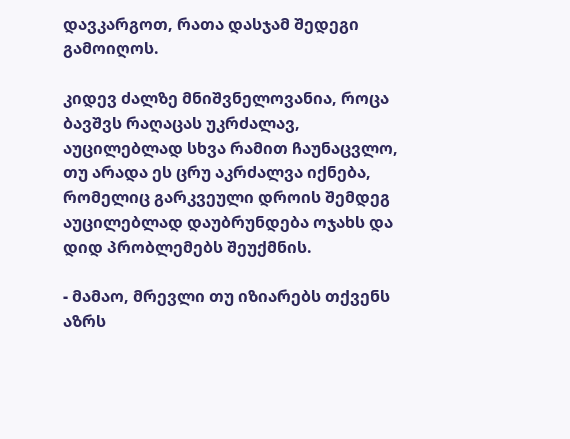დავკარგოთ, რათა დასჯამ შედეგი გამოიღოს.

კიდევ ძალზე მნიშვნელოვანია, როცა ბავშვს რაღაცას უკრძალავ, აუცილებლად სხვა რამით ჩაუნაცვლო, თუ არადა ეს ცრუ აკრძალვა იქნება, რომელიც გარკვეული დროის შემდეგ აუცილებლად დაუბრუნდება ოჯახს და დიდ პრობლემებს შეუქმნის.

- მამაო, მრევლი თუ იზიარებს თქვენს აზრს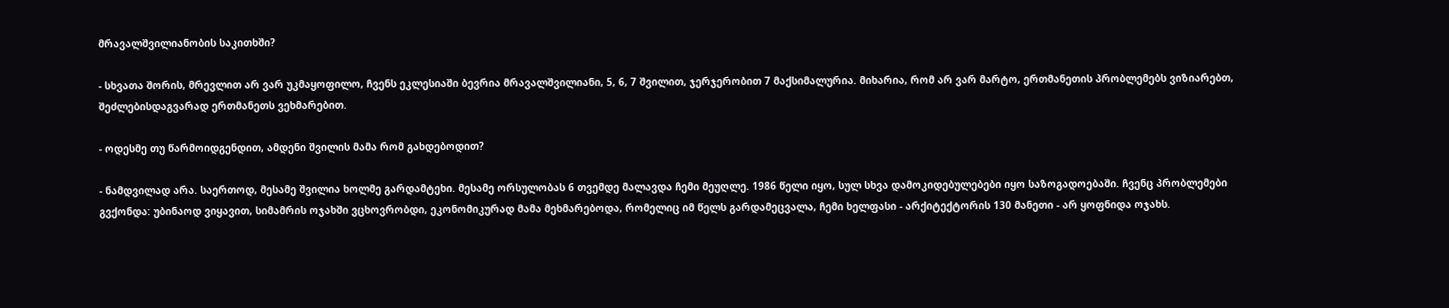მრავალშვილიანობის საკითხში?

- სხვათა შორის, მრევლით არ ვარ უკმაყოფილო, ჩვენს ეკლესიაში ბევრია მრავალშვილიანი, 5, 6, 7 შვილით, ჯერჯერობით 7 მაქსიმალურია. მიხარია, რომ არ ვარ მარტო, ერთმანეთის პრობლემებს ვიზიარებთ, შეძლებისდაგვარად ერთმანეთს ვეხმარებით.

- ოდესმე თუ წარმოიდგენდით, ამდენი შვილის მამა რომ გახდებოდით?

- ნამდვილად არა. საერთოდ, მესამე შვილია ხოლმე გარდამტეხი. მესამე ორსულობას 6 თვემდე მალავდა ჩემი მეუღლე. 1986 წელი იყო, სულ სხვა დამოკიდებულებები იყო საზოგადოებაში. ჩვენც პრობლემები გვქონდა: უბინაოდ ვიყავით, სიმამრის ოჯახში ვცხოვრობდი, ეკონომიკურად მამა მეხმარებოდა, რომელიც იმ წელს გარდამეცვალა, ჩემი ხელფასი - არქიტექტორის 130 მანეთი - არ ყოფნიდა ოჯახს.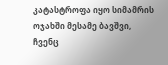კატასტროფა იყო სიმამრის ოჯახში მესამე ბავშვი, ჩვენც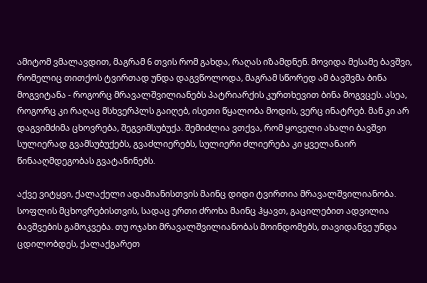ამიტომ ვმალავდით, მაგრამ 6 თვის რომ გახდა, რაღას იზამდნენ. მოვიდა მესამე ბავშვი, რომელიც თითქოს ტვირთად უნდა დაგვწოლოდა, მაგრამ სწორედ ამ ბავშვმა ბინა მოგვიტანა - როგორც მრავალშვილიანებს პატრიარქის კურთხევით ბინა მოგვცეს. ასეა, როგორც კი რაღაც მსხვერპლს გაიღებ, ისეთი წყალობა მოდის, ვერც ინატრებ. მან კი არ დაგვიმძიმა ცხოვრება, შეგვიმსუბუქა. შემიძლია ვთქვა, რომ ყოველი ახალი ბავშვი სულიერად გვამსუბუქებს, გვაძლიერებს, სულიერი ძლიერება კი ყველანაირ წინააღმდეგობას გვატანინებს.

აქვე ვიტყვი, ქალაქელი ადამიანისთვის მაინც დიდი ტვირთია მრავალშვილიანობა. სოფლის მცხოვრებისთვის, სადაც ერთი ძროხა მაინც ჰყავთ, გაცილებით ადვილია ბავშვების გამოკვება. თუ ოჯახი მრავალშვილიანობას მოინდომებს, თავიდანვე უნდა ცდილობდეს, ქალაქგარეთ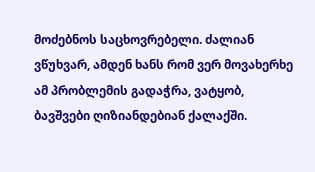მოძებნოს საცხოვრებელი. ძალიან ვწუხვარ, ამდენ ხანს რომ ვერ მოვახერხე ამ პრობლემის გადაჭრა, ვატყობ, ბავშვები ღიზიანდებიან ქალაქში.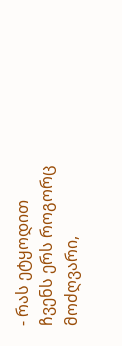- რას ეტყოდით ჩვენს ერს როგორც მოძღვარი,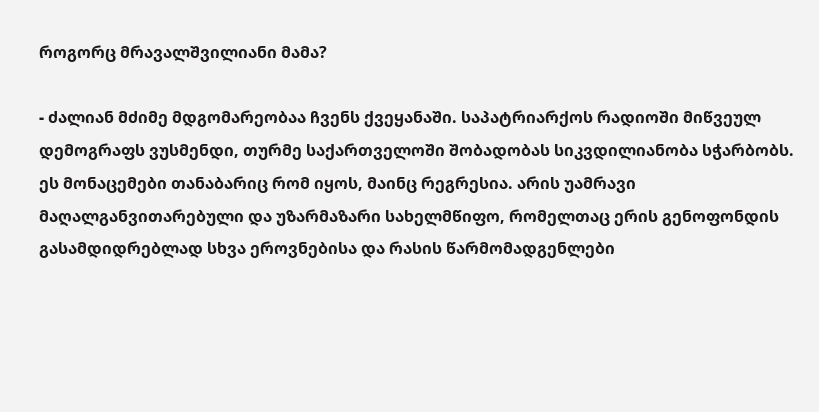როგორც მრავალშვილიანი მამა?

- ძალიან მძიმე მდგომარეობაა ჩვენს ქვეყანაში. საპატრიარქოს რადიოში მიწვეულ დემოგრაფს ვუსმენდი, თურმე საქართველოში შობადობას სიკვდილიანობა სჭარბობს. ეს მონაცემები თანაბარიც რომ იყოს, მაინც რეგრესია. არის უამრავი მაღალგანვითარებული და უზარმაზარი სახელმწიფო, რომელთაც ერის გენოფონდის გასამდიდრებლად სხვა ეროვნებისა და რასის წარმომადგენლები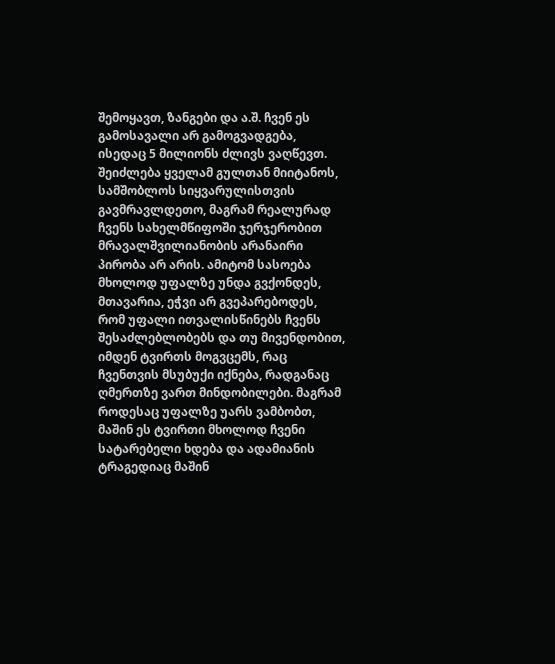შემოყავთ, ზანგები და ა.შ. ჩვენ ეს გამოსავალი არ გამოგვადგება, ისედაც 5 მილიონს ძლივს ვაღწევთ. შეიძლება ყველამ გულთან მიიტანოს, სამშობლოს სიყვარულისთვის გავმრავლდეთო, მაგრამ რეალურად ჩვენს სახელმწიფოში ჯერჯერობით მრავალშვილიანობის არანაირი პირობა არ არის. ამიტომ სასოება მხოლოდ უფალზე უნდა გვქონდეს, მთავარია, ეჭვი არ გვეპარებოდეს, რომ უფალი ითვალისწინებს ჩვენს შესაძლებლობებს და თუ მივენდობით, იმდენ ტვირთს მოგვცემს, რაც ჩვენთვის მსუბუქი იქნება, რადგანაც ღმერთზე ვართ მინდობილები. მაგრამ როდესაც უფალზე უარს ვამბობთ, მაშინ ეს ტვირთი მხოლოდ ჩვენი სატარებელი ხდება და ადამიანის ტრაგედიაც მაშინ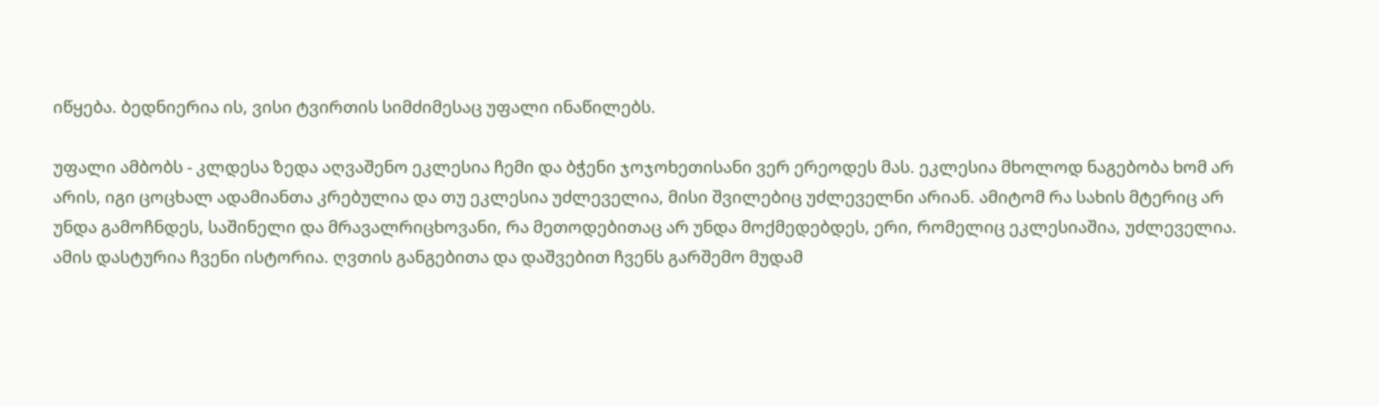იწყება. ბედნიერია ის, ვისი ტვირთის სიმძიმესაც უფალი ინაწილებს.

უფალი ამბობს - კლდესა ზედა აღვაშენო ეკლესია ჩემი და ბჭენი ჯოჯოხეთისანი ვერ ერეოდეს მას. ეკლესია მხოლოდ ნაგებობა ხომ არ არის, იგი ცოცხალ ადამიანთა კრებულია და თუ ეკლესია უძლეველია, მისი შვილებიც უძლეველნი არიან. ამიტომ რა სახის მტერიც არ უნდა გამოჩნდეს, საშინელი და მრავალრიცხოვანი, რა მეთოდებითაც არ უნდა მოქმედებდეს, ერი, რომელიც ეკლესიაშია, უძლეველია. ამის დასტურია ჩვენი ისტორია. ღვთის განგებითა და დაშვებით ჩვენს გარშემო მუდამ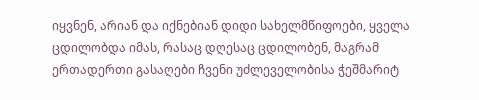იყვნენ, არიან და იქნებიან დიდი სახელმწიფოები, ყველა ცდილობდა იმას, რასაც დღესაც ცდილობენ, მაგრამ ერთადერთი გასაღები ჩვენი უძლეველობისა ჭეშმარიტ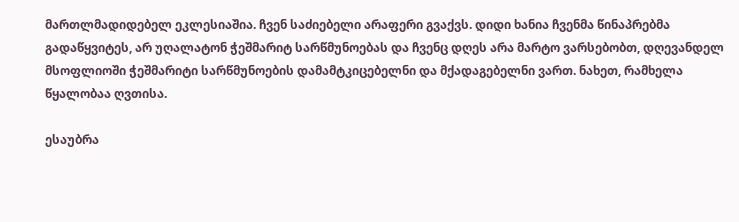მართლმადიდებელ ეკლესიაშია. ჩვენ საძიებელი არაფერი გვაქვს. დიდი ხანია ჩვენმა წინაპრებმა გადაწყვიტეს, არ უღალატონ ჭეშმარიტ სარწმუნოებას და ჩვენც დღეს არა მარტო ვარსებობთ, დღევანდელ მსოფლიოში ჭეშმარიტი სარწმუნოების დამამტკიცებელნი და მქადაგებელნი ვართ. ნახეთ, რამხელა წყალობაა ღვთისა.

ესაუბრა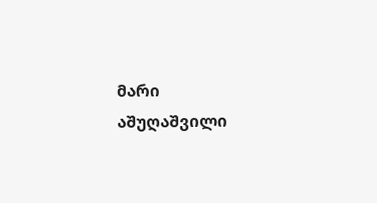მარი აშუღაშვილი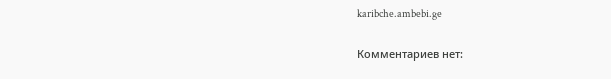karibche.ambebi.ge

Комментариев нет: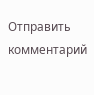Отправить комментарий